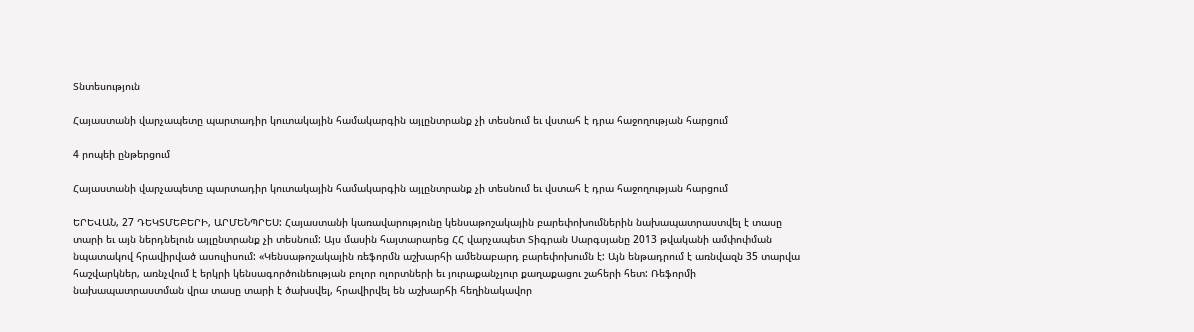Տնտեսություն

Հայաստանի վարչապետը պարտադիր կուտակային համակարգին այլընտրանք չի տեսնում եւ վստահ է դրա հաջողության հարցում

4 րոպեի ընթերցում

Հայաստանի վարչապետը պարտադիր կուտակային համակարգին այլընտրանք չի տեսնում եւ վստահ է դրա հաջողության հարցում

ԵՐԵՎԱՆ, 27 ԴԵԿՏՄԵԲԵՐԻ, ԱՐՄԵՆՊՐԵՍ: Հայաստանի կառավարությունը կենսաթոշակային բարեփոխումներին նախապատրաստվել է տասը տարի եւ այն ներդնելուն այլընտրանք չի տեսնում: Այս մասին հայտարարեց ՀՀ վարչապետ Տիգրան Սարգսյանը 2013 թվականի ամփոփման նպատակով հրավիրված ասուլիսում: «Կենսաթոշակային ռեֆորմն աշխարհի ամենաբարդ բարեփոխումն է: Այն ենթադրում է առնվազն 35 տարվա հաշվարկներ, առնչվում է երկրի կենսագործունեության բոլոր ոլորտների եւ յուրաքանչյուր քաղաքացու շահերի հետ: Ռեֆորմի նախապատրաստման վրա տասը տարի է ծախսվել, հրավիրվել են աշխարհի հեղինակավոր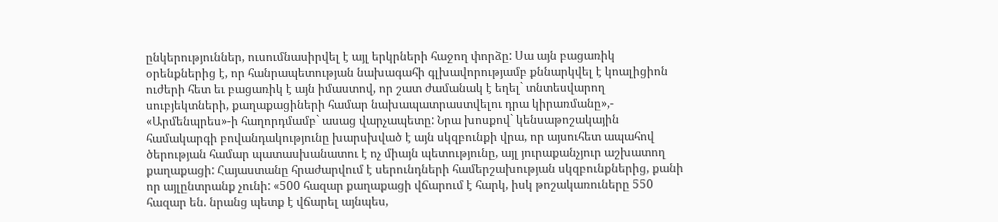ընկերություններ, ուսումնասիրվել է այլ երկրների հաջող փորձը: Սա այն բացառիկ օրենքներից է, որ հանրապետության նախագահի գլխավորությամբ քննարկվել է կոալիցիոն ուժերի հետ եւ բացառիկ է այն իմաստով, որ շատ ժամանակ է եղել` տնտեսվարող սուբյեկտների, քաղաքացիների համար նախապատրաստվելու դրա կիրառմանը»,- «Արմենպրես»-ի հաղորդմամբ` ասաց վարչապետը: Նրա խոսքով` կենսաթոշակային համակարգի բովանդակությունը խարսխված է այն սկզբունքի վրա, որ այսուհետ ապահով ծերության համար պատասխանատու է ոչ միայն պետությունը, այլ յուրաքանչյուր աշխատող քաղաքացի: Հայաստանը հրաժարվում է սերունդների համերշախության սկզբունքներից, քանի որ այլընտրանք չունի: «500 հազար քաղաքացի վճարում է հարկ, իսկ թոշակառուները 550 հազար են. նրանց պետք է վճարել այնպես,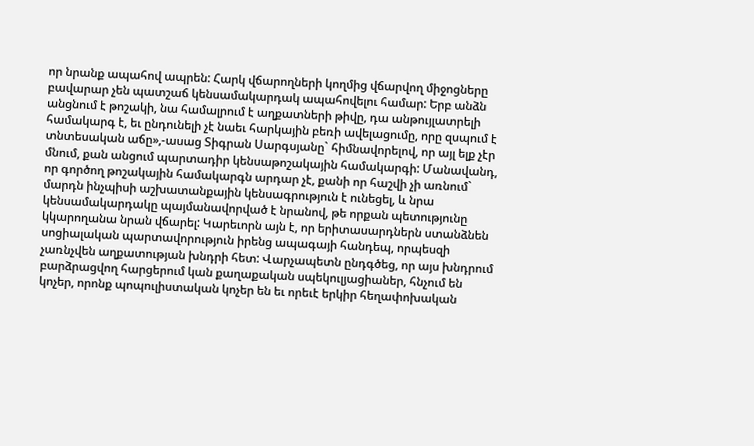որ նրանք ապահով ապրեն: Հարկ վճարողների կողմից վճարվող միջոցները բավարար չեն պատշաճ կենսամակարդակ ապահովելու համար: Երբ անձն անցնում է թոշակի, նա համալրում է աղքատների թիվը, դա անթույլատրելի համակարգ է, եւ ընդունելի չէ նաեւ հարկային բեռի ավելացումը, որը զսպում է տնտեսական աճը»,-ասաց Տիգրան Սարգսյանը` հիմնավորելով, որ այլ ելք չէր մնում, քան անցում պարտադիր կենսաթոշակային համակարգի: Մանավանդ, որ գործող թոշակային համակարգն արդար չէ, քանի որ հաշվի չի առնում` մարդն ինչպիսի աշխատանքային կենսագրություն է ունեցել, և նրա կենսամակարդակը պայմանավորված է նրանով, թե որքան պետությունը կկարողանա նրան վճարել: Կարեւորն այն է, որ երիտասարդներն ստանձնեն սոցիալական պարտավորություն իրենց ապագայի հանդեպ, որպեսզի չառնչվեն աղքատության խնդրի հետ: Վարչապետն ընդգծեց, որ այս խնդրում բարձրացվող հարցերում կան քաղաքական սպեկուլյացիաներ, հնչում են կոչեր, որոնք պոպուլիստական կոչեր են եւ որեւէ երկիր հեղափոխական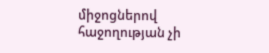միջոցներով հաջողության չի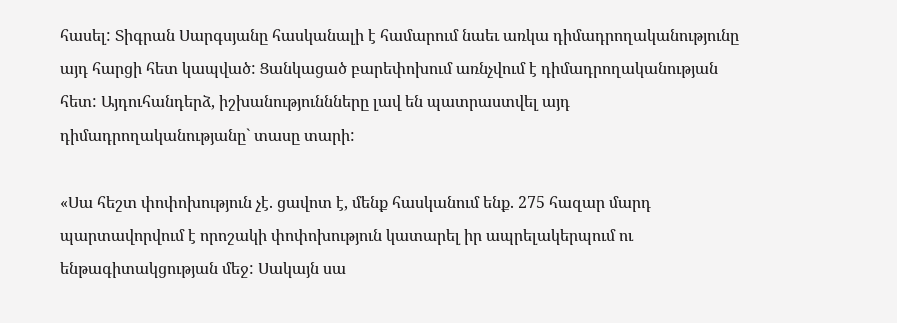հասել: Տիգրան Սարգսյանը հասկանալի է համարում նաեւ առկա դիմադրողականությունը այդ հարցի հետ կապված: Ցանկացած բարեփոխում առնչվում է դիմադրողականության հետ: Այդուհանդերձ, իշխանություննները լավ են պատրաստվել այդ դիմադրողականությանը` տասը տարի:

«Սա հեշտ փոփոխություն չէ. ցավոտ է, մենք հասկանում ենք. 275 հազար մարդ պարտավորվում է որոշակի փոփոխություն կատարել իր ապրելակերպում ու ենթագիտակցության մեջ: Սակայն սա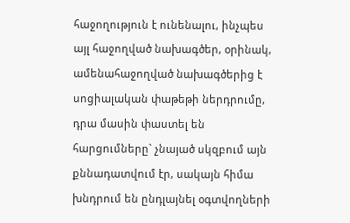հաջողություն է ունենալու, ինչպես այլ հաջողված նախագծեր, օրինակ, ամենահաջողված նախագծերից է սոցիալական փաթեթի ներդրումը, դրա մասին փաստել են հարցումները` չնայած սկզբում այն քննադատվում էր, սակայն հիմա խնդրում են ընդլայնել օգտվողների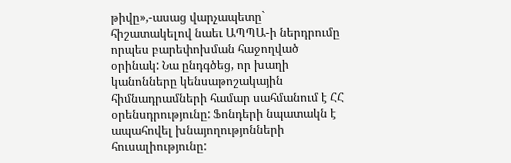թիվը»,-ասաց վարչապետը` հիշատակելով նաեւ ԱՊՊԱ-ի ներդրումը որպես բարեփոխման հաջողված օրինակ: Նա ընդգծեց, որ խաղի կանոնները կենսաթոշակային հիմնադրամների համար սահմանում է ՀՀ օրենսդրությունը: Ֆոնդերի նպատակն է ապահովել խնայողությոնների հուսալիությունը: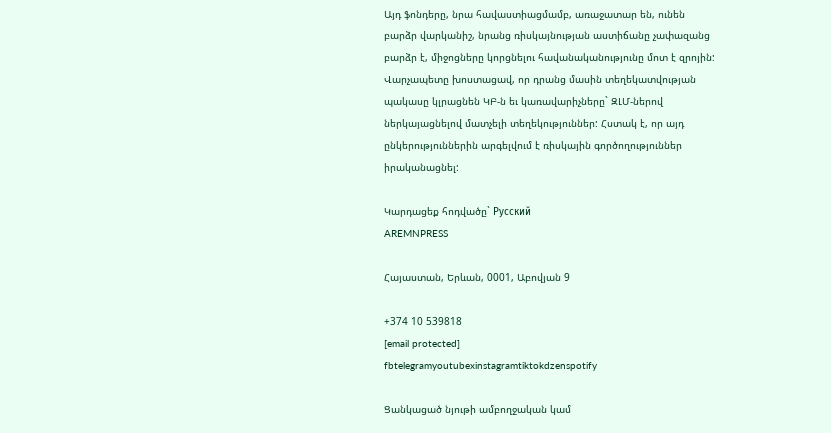Այդ ֆոնդերը, նրա հավաստիացմամբ, առաջատար են, ունեն բարձր վարկանիշ, նրանց ռիսկայնության աստիճանը չափազանց բարձր է, միջոցները կորցնելու հավանականությունը մոտ է զրոյին: Վարչապետը խոստացավ, որ դրանց մասին տեղեկատվության պակասը կլրացնեն ԿԲ-ն եւ կառավարիչները` ԶԼՄ-ներով ներկայացնելով մատչելի տեղեկություններ: Հստակ է, որ այդ ընկերություններին արգելվում է ռիսկային գործողություններ իրականացնել:

Կարդացեք հոդվածը` Русский
AREMNPRESS

Հայաստան, Երևան, 0001, Աբովյան 9

+374 10 539818
[email protected]
fbtelegramyoutubexinstagramtiktokdzenspotify

Ցանկացած նյութի ամբողջական կամ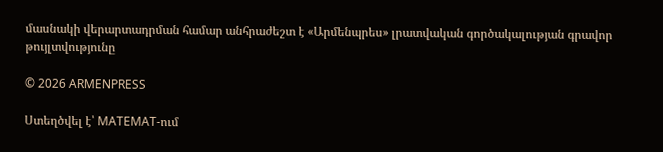մասնակի վերարտադրման համար անհրաժեշտ է «Արմենպրես» լրատվական գործակալության գրավոր թույլտվությունը

© 2026 ARMENPRESS

Ստեղծվել է՝ MATEMAT-ում